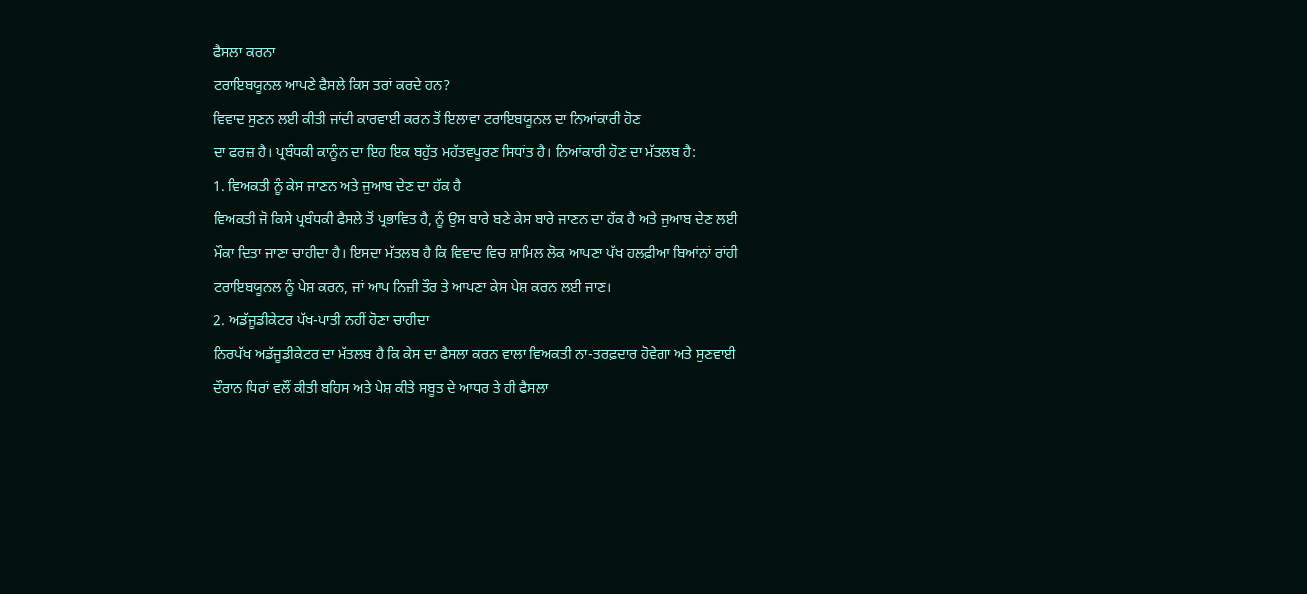ਫੈਸਲਾ ਕਰਨਾ
ਟਰਾਇਬਯੂਨਲ ਆਪਣੇ ਫੈਸਲੇ ਕਿਸ ਤਰਾਂ ਕਰਦੇ ਹਨ?
ਵਿਵਾਦ ਸੁਣਨ ਲਈ ਕੀਤੀ ਜਾਂਦੀ ਕਾਰਵਾਈ ਕਰਨ ਤੋਂ ਇਲਾਵਾ ਟਰਾਇਬਯੂਨਲ ਦਾ ਨਿਆਂਕਾਰੀ ਹੋਣ
ਦਾ ਫਰਜ਼ ਹੈ। ਪ੍ਰਬੰਧਕੀ ਕਾਨੂੰਨ ਦਾ ਇਹ ਇਕ ਬਹੁੱਤ ਮਹੱਤਵਪੂਰਣ ਸਿਧਾਂਤ ਹੈ। ਨਿਆਂਕਾਰੀ ਹੋਣ ਦਾ ਮੱਤਲਬ ਹੈ:
1. ਵਿਅਕਤੀ ਨੂੰ ਕੇਸ ਜਾਣਨ ਅਤੇ ਜੁਆਬ ਦੇਣ ਦਾ ਹੱਕ ਹੈ
ਵਿਅਕਤੀ ਜੋ ਕਿਸੇ ਪ੍ਰਬੰਧਕੀ ਫੈਸਲੇ ਤੋਂ ਪ੍ਰਭਾਵਿਤ ਹੈ, ਨੂੰ ਉਸ ਬਾਰੇ ਬਣੇ ਕੇਸ ਬਾਰੇ ਜਾਣਨ ਦਾ ਹੱਕ ਹੈ ਅਤੇ ਜੁਆਬ ਦੇਣ ਲਈ ਮੌਕਾ ਦਿਤਾ ਜਾਣਾ ਚਾਹੀਦਾ ਹੈ। ਇਸਦਾ ਮੱਤਲਬ ਹੈ ਕਿ ਵਿਵਾਦ ਵਿਚ ਸ਼ਾਮਿਲ ਲੋਕ ਆਪਣਾ ਪੱਖ ਹਲਫ਼ੀਆ ਬਿਆਂਨਾਂ ਰਾਂਹੀ ਟਰਾਇਬਯੂਨਲ ਨੂੰ ਪੇਸ਼ ਕਰਨ, ਜਾਂ ਆਪ ਨਿਜ਼ੀ ਤੌਰ ਤੇ ਆਪਣਾ ਕੇਸ ਪੇਸ਼ ਕਰਨ ਲਈ ਜਾਣ।
2. ਅਡੱਜੂਡੀਕੇਟਰ ਪੱਖ-ਪਾਤੀ ਨਹੀਂ ਹੋਣਾ ਚਾਹੀਦਾ
ਨਿਰਪੱਖ ਅਡੱਜੂਡੀਕੇਟਰ ਦਾ ਮੱਤਲਬ ਹੈ ਕਿ ਕੇਸ ਦਾ ਫੈਸਲਾ ਕਰਨ ਵਾਲਾ ਵਿਅਕਤੀ ਨਾ-ਤਰਫ਼ਦਾਰ ਹੋਵੇਗਾ ਅਤੇ ਸੁਣਵਾਈ ਦੌਰਾਨ ਧਿਰਾਂ ਵਲੌਂ ਕੀਤੀ ਬਹਿਸ ਅਤੇ ਪੇਸ਼ ਕੀਤੇ ਸਬੂਤ ਦੇ ਆਧਰ ਤੇ ਹੀ ਫੈਸਲਾ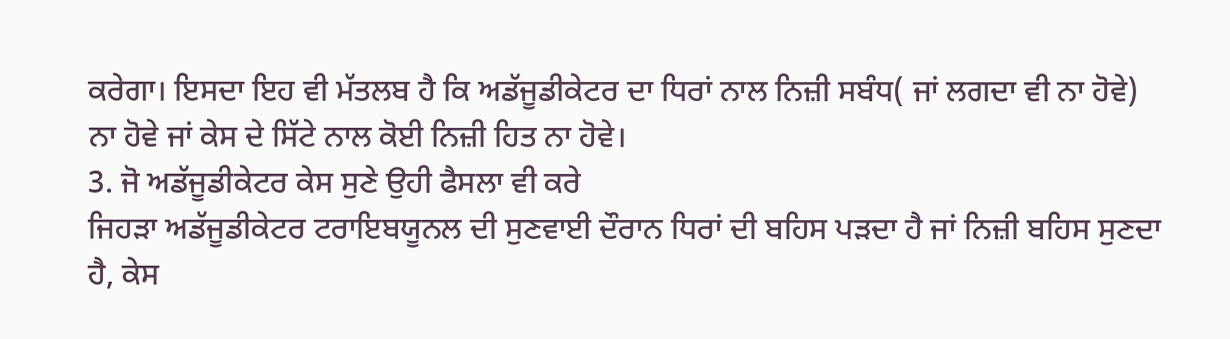ਕਰੇਗਾ। ਇਸਦਾ ਇਹ ਵੀ ਮੱਤਲਬ ਹੈ ਕਿ ਅਡੱਜੂਡੀਕੇਟਰ ਦਾ ਧਿਰਾਂ ਨਾਲ ਨਿਜ਼ੀ ਸਬੰਧ( ਜਾਂ ਲਗਦਾ ਵੀ ਨਾ ਹੋਵੇ) ਨਾ ਹੋਵੇ ਜਾਂ ਕੇਸ ਦੇ ਸਿੱਟੇ ਨਾਲ ਕੋਈ ਨਿਜ਼ੀ ਹਿਤ ਨਾ ਹੋਵੇ।
3. ਜੋ ਅਡੱਜੂਡੀਕੇਟਰ ਕੇਸ ਸੁਣੇ ਉਹੀ ਫੈਸਲਾ ਵੀ ਕਰੇ
ਜਿਹੜਾ ਅਡੱਜੂਡੀਕੇਟਰ ਟਰਾਇਬਯੂਨਲ ਦੀ ਸੁਣਵਾਈ ਦੌਰਾਨ ਧਿਰਾਂ ਦੀ ਬਹਿਸ ਪੜਦਾ ਹੈ ਜਾਂ ਨਿਜ਼ੀ ਬਹਿਸ ਸੁਣਦਾ ਹੈ, ਕੇਸ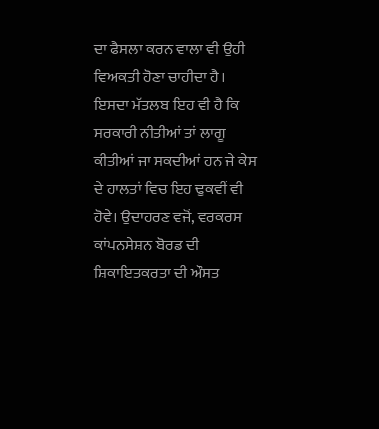ਦਾ ਫੈਸਲਾ ਕਰਨ ਵਾਲਾ ਵੀ ਉਹੀ ਵਿਅਕਤੀ ਹੋਣਾ ਚਾਹੀਦਾ ਹੈ। ਇਸਦਾ ਮੱਤਲਬ ਇਹ ਵੀ ਹੈ ਕਿ ਸਰਕਾਰੀ ਨੀਤੀਆਂ ਤਾਂ ਲਾਗੂ ਕੀਤੀਆਂ ਜਾ ਸਕਦੀਆਂ ਹਨ ਜੇ ਕੇਸ ਦੇ ਹਾਲਤਾਂ ਵਿਚ ਇਹ ਢੁਕਵੀਂ ਵੀ ਹੋਵੇ। ਉਦਾਹਰਣ ਵਜੋਂ, ਵਰਕਰਸ ਕਾਂਪਨਸੇਸ਼ਨ ਬੋਰਡ ਦੀ ਸ਼ਿਕਾਇਤਕਰਤਾ ਦੀ ਔਸਤ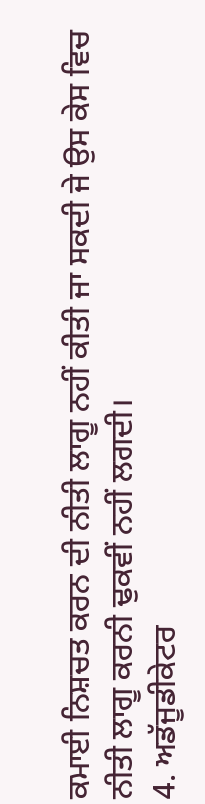ਕਮਾਈ ਨਿਸ਼ਚਤ ਕਰਨ ਦੀ ਨੀਤੀ ਲਾਗੂ ਨਹੀਂ ਕੀਤੀ ਜਾ ਸਕਦੀ ਜੇ ਉਸ ਕੇਸ ਵਿਚ ਨੀਤੀ ਲਾਗੂ ਕਰਨੀ ਢੁਕਵੀਂ ਨਹੀਂ ਲਗਦੀ।
4. ਅਡੱਜੂਡੀਕੇਟਰ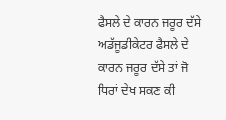ਫੈਸਲੇ ਦੇ ਕਾਰਨ ਜਰੂਰ ਦੱਸੇ
ਅਡੱਜੂਡੀਕੇਟਰ ਫੈਸਲੇ ਦੇ ਕਾਰਨ ਜਰੂਰ ਦੱਸੇ ਤਾਂ ਜੋ ਧਿਰਾਂ ਦੇਖ ਸਕਣ ਕੀ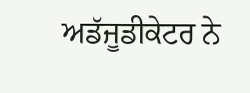ਅਡੱਜੂਡੀਕੇਟਰ ਨੇ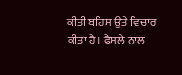ਕੀਤੀ ਬਹਿਸ ਉਤੇ ਵਿਚਾਰ ਕੀਤਾ ਹੈ। ਫੈਸਲੇ ਨਾਲ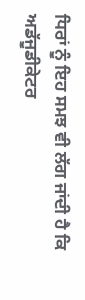ਧਿਰਾਂ ਨੂੰ ਇਹ ਸਮਝ ਵੀ ਲੱਗ ਜਾਂਦੀ ਹੈ ਕਿ ਅਡੱਜੂਡੀਕੇਟਰ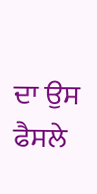ਦਾ ਉਸ ਫੈਸਲੇ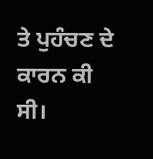ਤੇ ਪੁਹੰਚਣ ਦੇ ਕਾਰਨ ਕੀ ਸੀ।